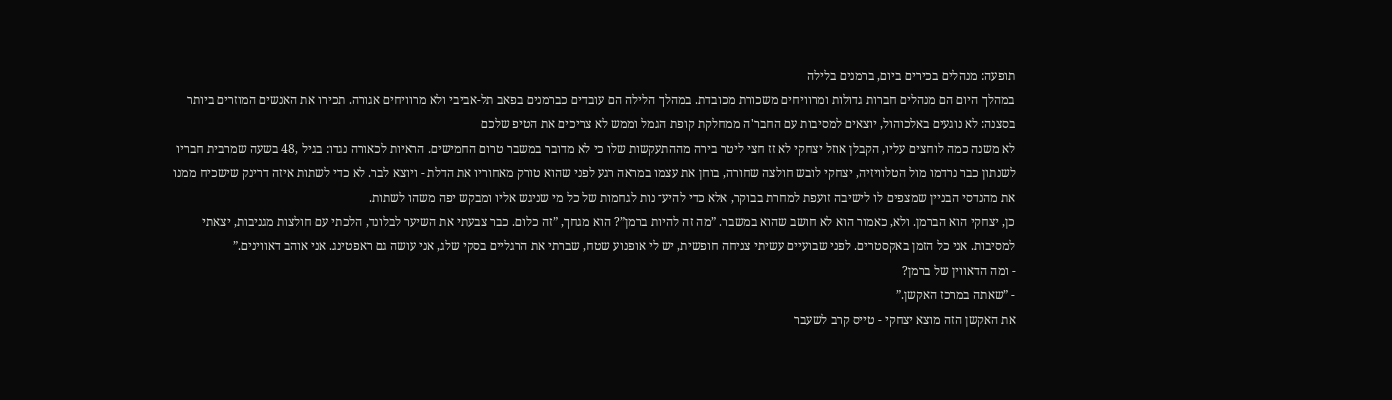תופעה: מנהלים בכירים ביום, ברמנים בלילה
במהלך היום הם מנהלים חברות גדולות ומרוויחים משכורת מכובדת. במהלך הלילה הם עובדים כברמנים בפאב תל-אביבי ולא מרוויחים אגורה. תכירו את האנשים המוזרים ביותר בסצנה: לא נוגעים באלכוהול, יוצאים למסיבות עם החבר'ה ממחלקת קופת הגמל וממש לא צריכים את הטיפ שלכם
לא משנה כמה לוחצים עליו, הקבלן אוזל יצחקי לא זז חצי ליטר בירה מההתעקשות שלו כי לא מדובר במשבר טרום החמישים. הראיות לכאורה נגדו: בגיל ,48 בשעה שמרבית חבריו לשנתון כבר נרדמו מול הטלוויזיה, יצחקי לובש חולצה שחורה, בוחן את עצמו במראה רגע לפני שהוא טורק מאחוריו את הדלת - ויוצא לבר. לא כדי לשתות איזה דרינק שישכיח ממנו את מהנדסי הבניין שמצפים לו לישיבה זועפת למחרת בבוקר, אלא כדי להיע־ נות לגחמות של כל מי שניגש אליו ומבקש יפה משהו לשתות.
כן, יצחקי הוא הברמן. ולא, כאמור הוא לא חושב שהוא במשבר. ”מה זה להיות ברמן”? הוא מגחך, ”זה כלום. כבר צבעתי את השיער לבלונד, הלכתי עם חולצות מגניבות, יצאתי למסיבות. אני כל הזמן באקסטרים. לפני שבועיים עשיתי צניחה חופשית, יש לי אופנוע שטח, שברתי את הרגליים בסקי שלג, אני עושה גם ראפטינג. אני אוהב דאווינים.”
- ומה הדאווין של ברמן?
- ”שאתה במרכז האקשן.”
את האקשן הזה מוצא יצחקי - טייס קרב לשעבר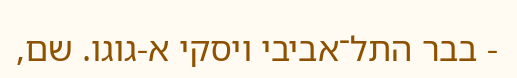- בבר התל־אביבי ויסקי א-גוגו. שם,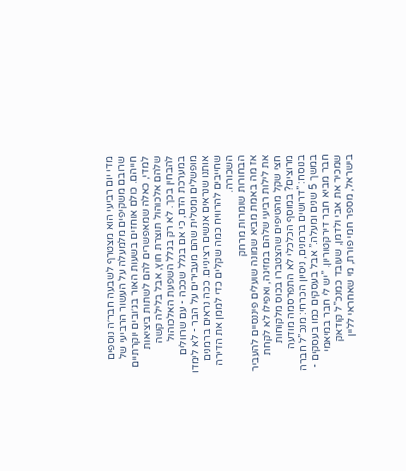מדי יום רביעי הוא מצטרף לשבעה חבר׳ה נוספים שרובם משקיפים מלמעלה על העשור הרביעי של חייהם. כולם אוחזים בשעות האור בג׳ובים יוקרתיים למדי, כאלה שמאפשרים להם לשתות ביציאות שלהם אלכוהול תוצרת חוץ, אבל בלילה קשה להבחין בכך. לא רק בגלל השפעת האלכוהול במערכת הדם, כי אם בגלל שככה - עם שרוולים מופשלים ומטלית שהם מעבירים על הבר - לא לימדו אותנו שנראים אנשים רציניים. ככה נראים ברמנים שחייבים להרוויח כמה שקלים כדי לממן את הדירה השכורה.
הבחורות שומרות מרחק
אז מה באמת מביא שמונה שועלים פיננסיים להעביר את לילות רביעי שלהם במזיגה, ואפילו לא לקחת חצי שקל מהטיפים שהצטברו בכוס מלקוחות מרוצים? במוסף הכלכלי לא התפרסמה מודעה בנוסח: ”דרושים ברמנים, ניסיון הכרחי: מנכ”ל חברה במשך 5 שנים ומעלה.” אבל בעסקים כמו בעסקים - חבר מביא חבר דירקטוריון. ”יש לי חבר במיאמי שמכיר את אבי ולדמן, שעובד כמנכ”ל קודאק בישראל, מספר חמי פורת, מי שאחראי לליין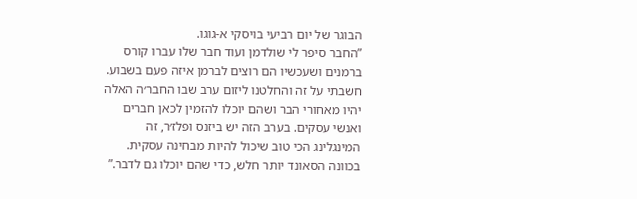הבוגר של יום רביעי בויסקי א-גוגו.
”החבר סיפר לי שולדמן ועוד חבר שלו עברו קורס ברמנים ושעכשיו הם רוצים לברמן איזה פעם בשבוע. חשבתי על זה והחלטנו ליזום ערב שבו החבר׳ה האלה יהיו מאחורי הבר ושהם יוכלו להזמין לכאן חברים ואנשי עסקים. בערב הזה יש ביזנס ופלז׳ר, זה המינגלינג הכי טוב שיכול להיות מבחינה עסקית. בכוונה הסאונד יותר חלש, כדי שהם יוכלו גם לדבר.”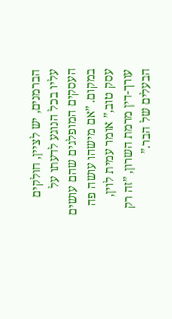הברמנים, יש לציין, חולקים עליו בכל הנוגע לדעתו על העסקים המופלגים שהם עושים במקום. ”אם מישהו עושה פה עסק טוב,” אומר עמית לוין, עורך-דין מרמת השרון, ”זה רק הבעלים של הבר.”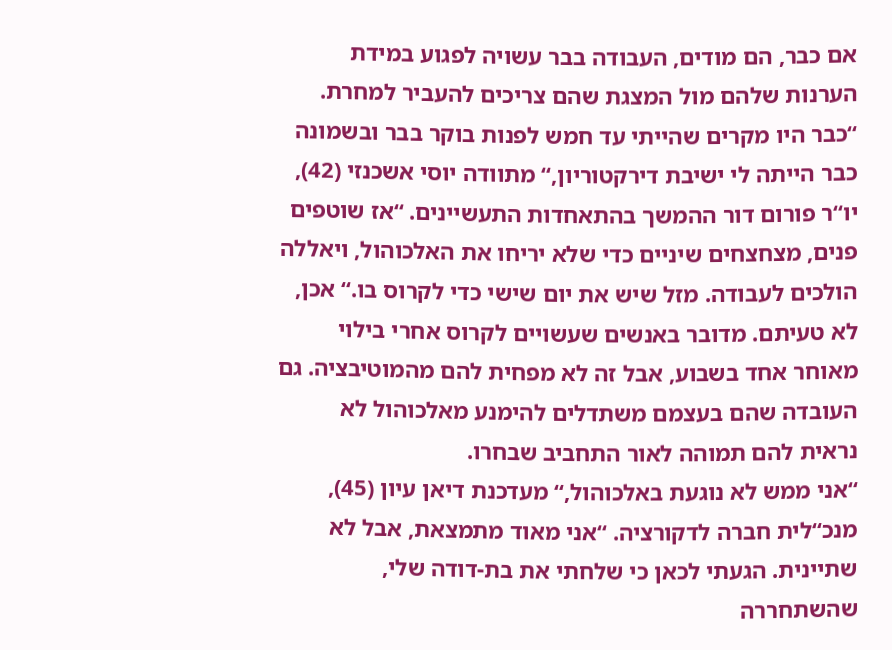אם כבר, הם מודים, העבודה בבר עשויה לפגוע במידת הערנות שלהם מול המצגת שהם צריכים להעביר למחרת. “כבר היו מקרים שהייתי עד חמש לפנות בוקר בבר ובשמונה כבר הייתה לי ישיבת דירקטוריון,“ מתוודה יוסי אשכנזי (42), יו“ר פורום דור ההמשך בהתאחדות התעשיינים. “אז שוטפים פנים, מצחצחים שיניים כדי שלא יריחו את האלכוהול, ויאללה הולכים לעבודה. מזל שיש את יום שישי כדי לקרוס בו.“ אכן, לא טעיתם. מדובר באנשים שעשויים לקרוס אחרי בילוי מאוחר אחד בשבוע, אבל זה לא מפחית להם מהמוטיבציה. גם העובדה שהם בעצמם משתדלים להימנע מאלכוהול לא נראית להם תמוהה לאור התחביב שבחרו.
“אני ממש לא נוגעת באלכוהול,“ מעדכנת דיאן עיון (45), מנכ“לית חברה לדקורציה. “אני מאוד מתמצאת, אבל לא שתיינית. הגעתי לכאן כי שלחתי את בת-דודה שלי, שהשתחררה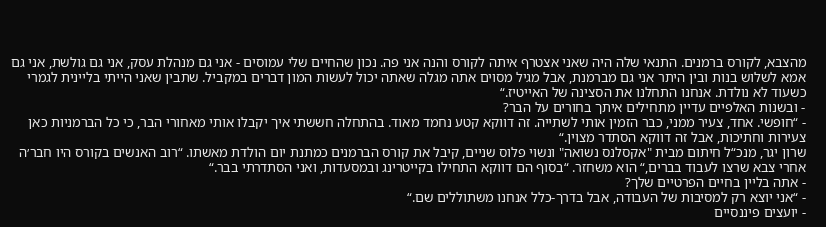מהצבא, לקורס ברמנים. התנאי שלה היה שאני אצטרף איתה לקורס והנה אני פה. נכון שהחיים שלי עמוסים - אני גם מנהלת עסק, אני גם גולשת, אני גם אמא לשלוש בנות ובין היתר אני גם מברמנת, אבל מגיל מסוים אתה מגלה שאתה יכול לעשות המון דברים במקביל. שתבין שאני הייתי בליינית לגמרי כשעוד לא נולדת. אנחנו התחלנו את הסצינה של האייטיז.“
- ובשנות האלפיים עדיין מתחילים איתך בחורים על הבר?
- “חופשי. אחד, צעיר ממני, כבר הזמין אותי לשתייה. זה דווקא קטע נחמד מאוד. בהתחלה חששתי איך יקבלו אותי מאחורי הבר, כי כל הברמניות כאן צעירות וחתיכות, אבל זה דווקא הסתדר מצוין.“
שרון יגר, מנכ“ל חיתום מבית "אקסלנס נשואה" ונשוי פלוס שניים, קיבל את קורס הברמנים כמתנת יום הולדת מאשתו. “רוב האנשים בקורס היו חבר׳ה אחרי צבא שרצו לעבוד בברים,“ הוא משחזר. “בסוף הם דווקא התחילו בקייטרינג ובמסעדות, ואני הסתדרתי בבר.“
- אתה בליין בחיים הפרטיים שלך?
- “אני יוצא רק למסיבות של העבודה, אבל בדרך-כלל אנחנו משתוללים שם.“
- יועצים פיננסיים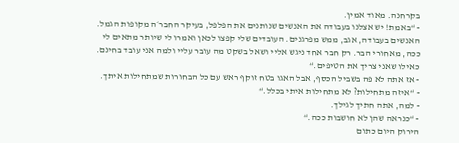בקרחנה. מאוד אמין.
- “באמת! יש אצלנו בעבודה את האנשים שנותנים את הפלפל, בעיקר החבר׳ה מקופות הגמל. האנשים בעבודה, אגב, ממש מפרגנים. העובדים שלי קפצו לכאן ואמרו לי שיותר מתאים לי ככה, מאחורי הבר. רק חבר אחד ניגש אליי ושאל בשקט מה עובר עליי ולמה אני עובד בחינם. כאילו שאני צריך את הטיפים.“
- אז אתה לא פה בשביל הכסף, אבל האגו בטח זוקף ראש עם כל הבחורות שמתחילות איתך.
- “איזה מתחילות? לא מתחילות איתי בכלל.“
- למה, אתה חתיך לגילך.
- “כנראה שהן לא חושבות ככה.“
הירוק היום כתום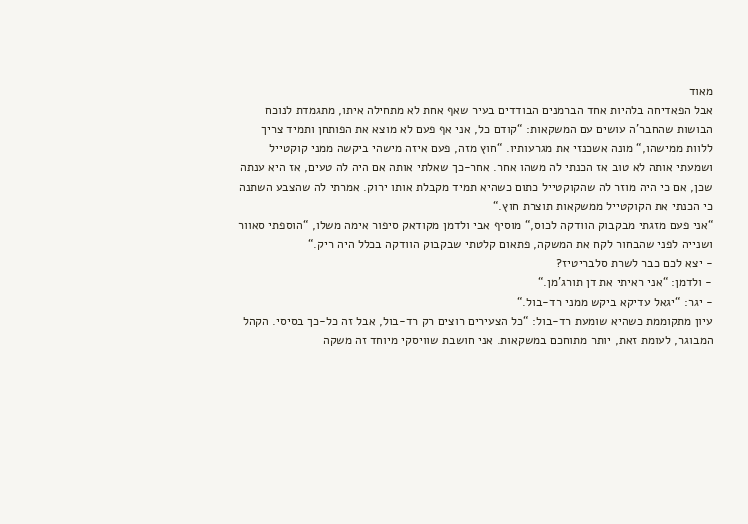מאוד
אבל הפאדיחה בלהיות אחד הברמנים הבודדים בעיר שאף אחת לא מתחילה איתו, מתגמדת לנוכח הבושות שהחבר'ה עושים עם המשקאות: “קודם כל, אני אף פעם לא מוצא את הפותחן ותמיד צריך ללוות ממישהו,“ מונה אשכנזי את מגרעותיו. “חוץ מזה, פעם איזה מישהי ביקשה ממני קוקטייל ושמעתי אותה לא טוב אז הכנתי לה משהו אחר. אחר-כך שאלתי אותה אם היה לה טעים, אז היא ענתה שכן, אם כי היה מוזר לה שהקוקטייל כתום כשהיא תמיד מקבלת אותו ירוק. אמרתי לה שהצבע השתנה כי הכנתי את הקוקטייל ממשקאות תוצרת חוץ.“
“אני פעם מזגתי מבקבוק הוודקה לכוס,“ מוסיף אבי ולדמן מקודאק סיפור אימה משלו, “הוספתי סאוור ושנייה לפני שהבחור לקח את המשקה, פתאום קלטתי שבקבוק הוודקה בכלל היה ריק.“
- יצא לכם כבר לשרת סלבריטיז?
- ולדמן: “אני ראיתי את דן תורג'מן.“
- יגר: “יגאל עדיקא ביקש ממני רד-בול.“
עיון מתקוממת כשהיא שומעת רד-בול: “כל הצעירים רוצים רק רד-בול, אבל זה כל-כך בסיסי. הקהל המבוגר, לעומת זאת, יותר מתוחכם במשקאות. אני חושבת שוויסקי מיוחד זה משקה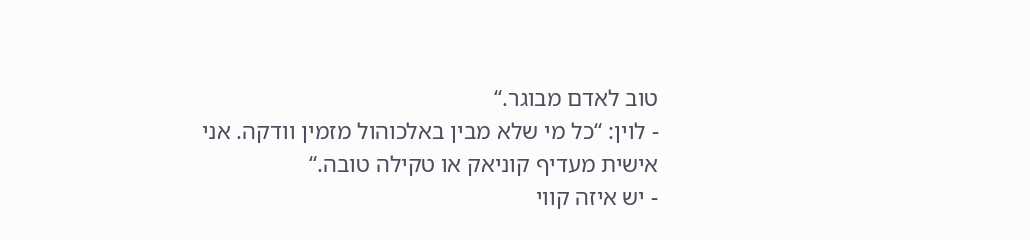טוב לאדם מבוגר.“
- לוין: “כל מי שלא מבין באלכוהול מזמין וודקה. אני אישית מעדיף קוניאק או טקילה טובה.“
- יש איזה קווי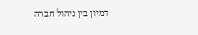דמיון בין ניהול חברה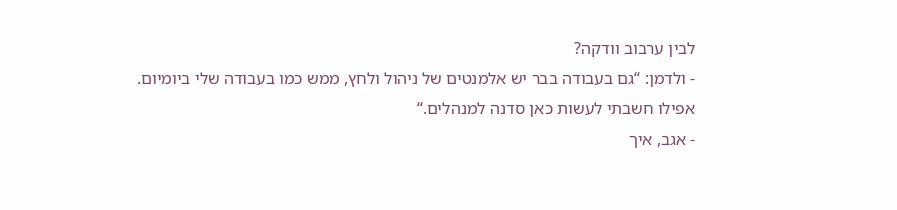לבין ערבוב וודקה?
- ולדמן: “גם בעבודה בבר יש אלמנטים של ניהול ולחץ, ממש כמו בעבודה שלי ביומיום. אפילו חשבתי לעשות כאן סדנה למנהלים.“
- אגב, איך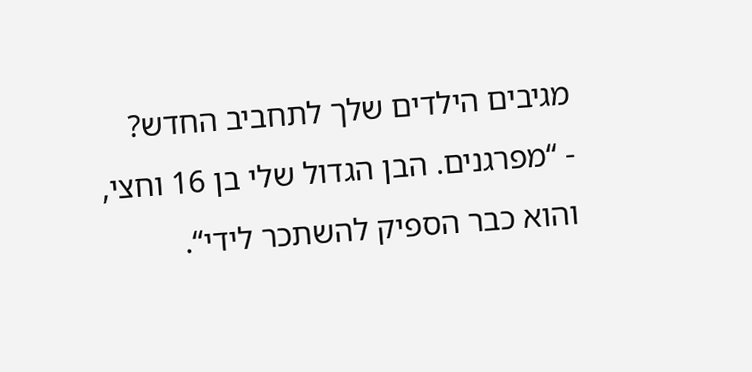מגיבים הילדים שלך לתחביב החדש?
- “מפרגנים. הבן הגדול שלי בן 16 וחצי, והוא כבר הספיק להשתכר לידי“.